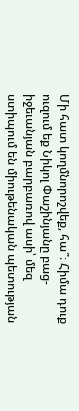Մի հատ կողմնորոշվեք, հա՞։ Հիմա դուք ուզում եք Նիկոլ Փաշինյանը բաց-իջեւանյան բարբառով ասի՝ մեզ ստիպում են միութենական պետության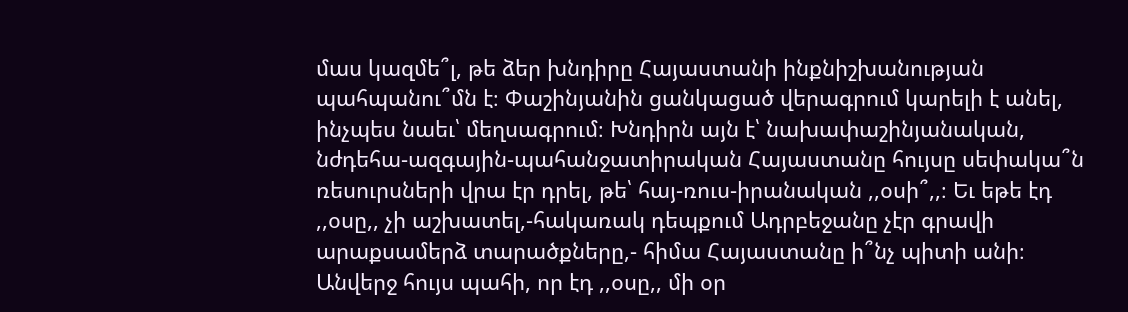մաս կազմե՞լ, թե ձեր խնդիրը Հայաստանի ինքնիշխանության պահպանու՞մն է։ Փաշինյանին ցանկացած վերագրում կարելի է անել, ինչպես նաեւ՝ մեղսագրում։ Խնդիրն այն է՝ նախափաշինյանական, նժդեհա-ազգային-պահանջատիրական Հայաստանը հույսը սեփակա՞ն ռեսուրսների վրա էր դրել, թե՝ հայ-ռուս-իրանական ,,օսի՞,,։ Եւ եթե էդ ,,օսը,, չի աշխատել,-հակառակ դեպքում Ադրբեջանը չէր գրավի արաքսամերձ տարածքները,- հիմա Հայաստանը ի՞նչ պիտի անի։ Անվերջ հույս պահի, որ էդ ,,օսը,, մի օր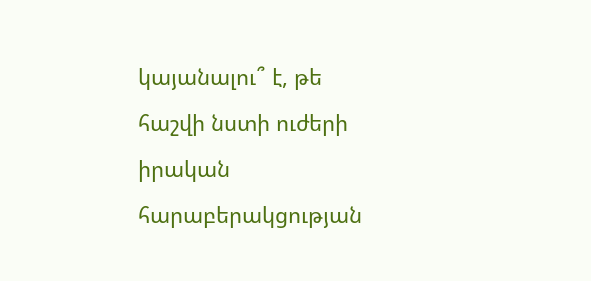կայանալու՞ է, թե հաշվի նստի ուժերի իրական հարաբերակցության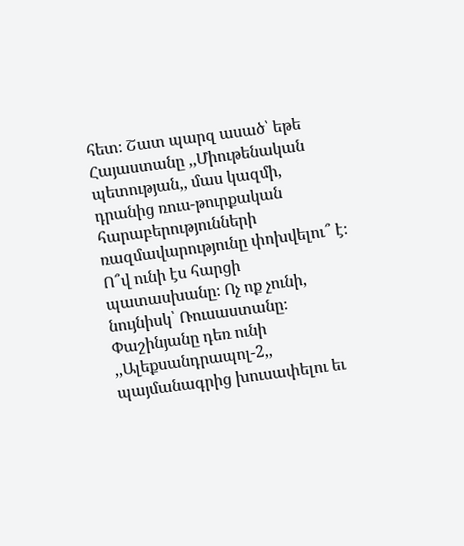հետ։ Շատ պարզ ասած՝ եթե Հայաստանը ,,Միութենական պետության,, մաս կազմի, դրանից ռուս-թուրքական հարաբերությունների ռազմավարությունը փոխվելու՞ է։ Ո՞վ ունի էս հարցի պատասխանը։ Ոչ ոք չունի, նույնիսկ՝ Ռուսաստանը։ Փաշինյանը դեռ ունի ,,Ալեքսանդրապոլ-2,, պայմանագրից խուսափելու եւ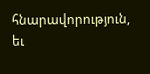հնարավորություն, եւ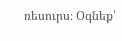ռեսուրս։ Օգնեք՝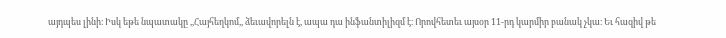այդպես լինի։ Իսկ եթե նպատակը ,,Հայհեղկոմ,, ձեւավորելն է, ապա դա ինֆանտիլիզմ է։ Որովհետեւ այսօր 11-րդ կարմիր բանակ չկա։ Եւ հազիվ թե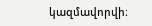կազմավորվի։